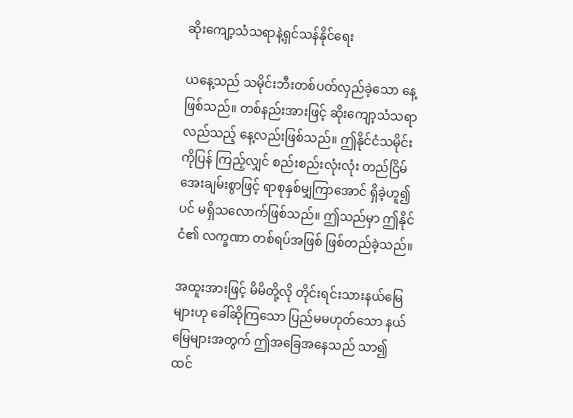ဆိုးကျော့သံသရာနဲ့ရှင်သန်နိုင်ရေး

ယနေ့သည် သမိုင်းဘီးတစ်ပတ်လှည်ခဲ့သော နေ့ဖြစ်သည်။ တစ်နည်းအားဖြင့် ဆိုးကျော့သံသရာလည်သည့် နေ့လည်းဖြစ်သည်။ ဤနိုင်ငံသမိုင်းကိုပြန် ကြည့်လျှင် စည်းစည်းလုံးလုံး တည်ငြိမ်အေးချမ်းစွာဖြင့် ရာစုနှစ်မျှကြာအောင် ရှိခဲ့ဟူ၍ပင် မရှိသလောက်ဖြစ်သည်။ ဤသည်မှာ ဤနိုင်ငံ၏ လက္ခဏာ တစ်ရပ်အဖြစ် ဖြစ်တည်ခဲ့သည်။

အထူးအားဖြင့် မိမိတို့လို တိုင်းရင်းသားနယ်မြေများဟု ခေါ်ဆိုကြသော ပြည်မမဟုတ်သော နယ်မြေများအတွက် ဤအခြေအနေသည် သာ၍ထင်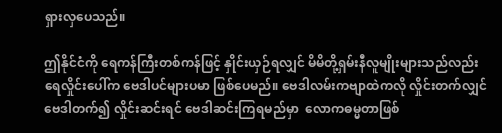ရှားလှပေသည်။

ဤနိုင်ငံကို ရေကန်ကြီးတစ်ကန်ဖြင့် နှိုင်းယှဉ်ရလျှင် မိမိတို့ရှမ်းနီလူမျိုးများသည်လည်း ရေလှိုင်းပေါ်က ဗေဒါပင်များပမာ ဖြစ်ပေမည်။ ဗေဒါလမ်းကဗျာထဲကလို လှိုင်းတက်လျှင် ဗေဒါတက်၍ လှိုင်းဆင်းရင် ဗေဒါဆင်းကြရမည်မှာ  လောကဓမ္မတာဖြစ်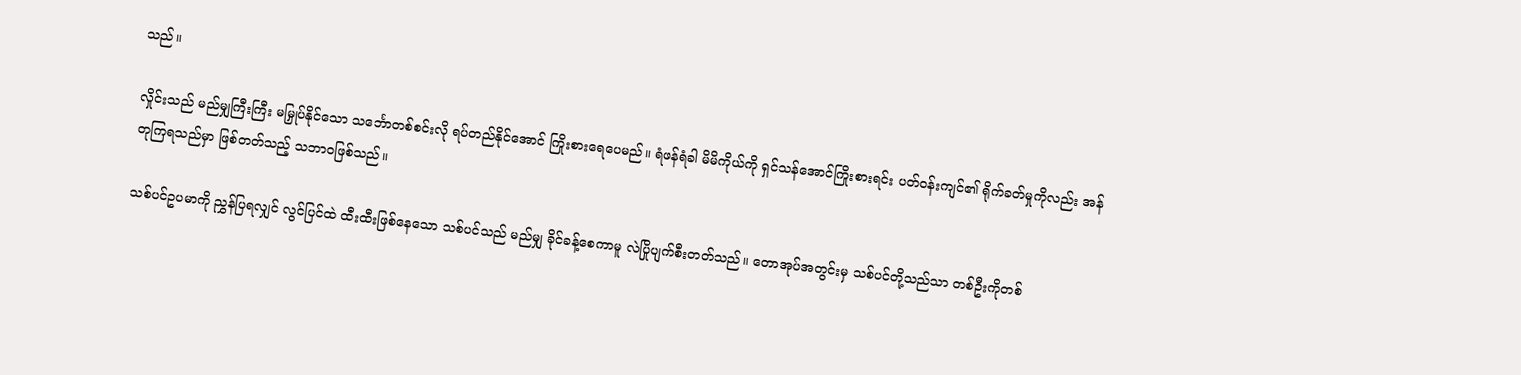သည်။

လှိုင်းသည် မည်မျှကြီးကြီး မမြှုပ်နိုင်သော သင်္ဘောတစ်စင်းလို ရပ်တည်နိုင်အောင် ကြိုးစားရေပေမည်။ ရံဖန်ရံခါ မိမိကိုယ်ကို ရှင်သန်အောင်ကြိုးစားရင်း ပတ်ဝန်းကျင်၏ ရိုက်ခတ်မှုကိုလည်း အန်တုကြရသည်မှာ ဖြစ်တတ်သည့် သဘာဝဖြစ်သည်။

သစ်ပင်ဥပမာကို ညွှန်ပြရလျှင် လွင်ပြင်ထဲ ထီးထီးဖြစ်နေသော သစ်ပင်သည် မည်မျှ ခိုင်ခန့်စေကာမူ လဲပြိုပျက်စီးတတ်သည်။ တောအုပ်အတွင်းမှ သစ်ပင်တို့သည်သာ တစ်ဦးကိုတစ်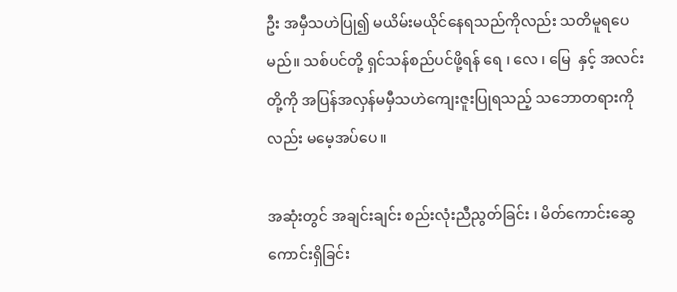ဦး အမှီသဟဲပြု၍ မယိမ်းမယိုင်နေရသည်ကိုလည်း သတိမူရပေမည်။ သစ်ပင်တို့ ရှင်သန်စည်ပင်ဖို့ရန် ရေ ၊ လေ ၊ မြေ  နှင့် အလင်းတို့ကို အပြန်အလှန်မမှီသဟဲကျေးဇူးပြုရသည့် သဘောတရားကိုလည်း မမေ့အပ်ပေ။

အဆုံးတွင် အချင်းချင်း စည်းလုံးညီညွတ်ခြင်း ၊ မိတ်ကောင်းဆွေကောင်းရှိခြင်း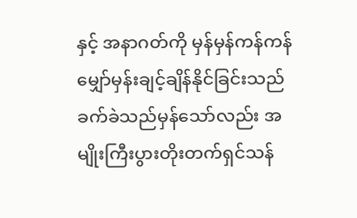နှင့် အနာဂတ်ကို မှန်မှန်ကန်ကန် မျှော်မှန်းချင့်ချိန်နိုင်ခြင်းသည် ခက်ခဲသည်မှန်သော်လည်း အမျိုးကြီးပွားတိုးတက်ရှင်သန်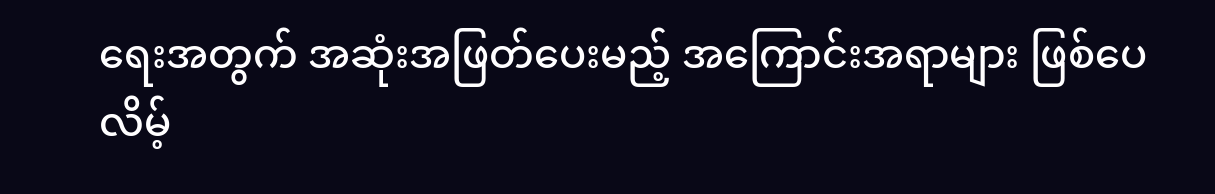ရေးအတွက် အဆုံးအဖြတ်ပေးမည့် အကြောင်းအရာများ ဖြစ်ပေလိမ့်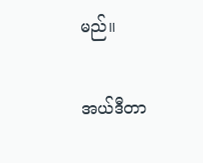မည်။

အယ်ဒီတာ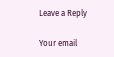Leave a Reply

Your email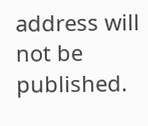address will not be published.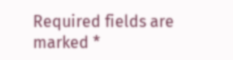Required fields are marked *